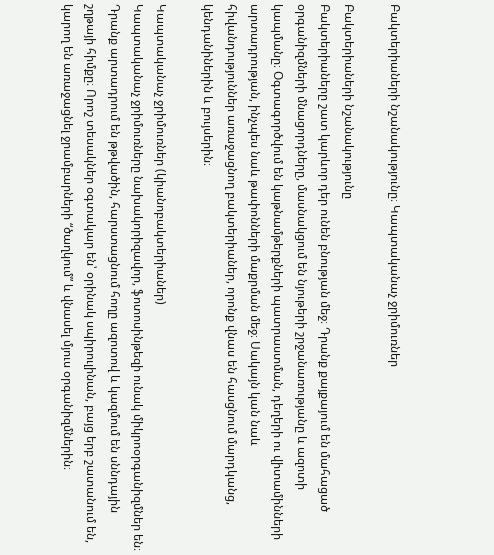Բակտերիաների նշանակությունը։ Կապտականաչ ջրիմուռներ

Բակտերիաների նշանակությունը
Բակտերիաները շատ կարևոր դեր ունեն բնության մեջ։ Դրանք քայքայում են մահացած օրգանիզմների մնացորդները, մասնակցում են նյութերի շրջանառությանը և ազոտի կապմանը։ Օգտագործվում են կաթնամթերքների պատրաստման, դեղերի ու վիտամինների արտադրության, ինչպես նաև թափոնների մաքրման մեջ։ Սակայն կան նաև հիվանդություններ առաջացնող բակտերիաներ, որոնք վնաս են հասցնում մարդկանց, կենդանիներին և բույսերին։

Կապտականաչ ջրիմուռներ (կիանոբակտերիաներ)
Կապտականաչ ջրիմուռները նախակորիզավոր, ֆոտոսինթեզի ունակ միկրոօրգանիզմներ են։ Դրանք արտադրում են թթվածին, հարստացնում հողը ազոտով և կազմում են սննդային շղթայի հիմքը։ Որոշ տեսակներ օգտակար են՝ օրինակ սպիրուլինան, բայց երբ շատանում են, կարող են առաջացնել ջրամբարների “ծաղկում” և վնասել մյուս օրգանիզմներին։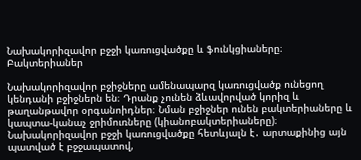Նախակորիզավոր բջջի կառուցվածքը և ֆունկցիաները։ Բակտերիաներ

Նախակորիզավոր բջիջները ամենապարզ կառուցվածք ունեցող կենդանի բջիջներն են։ Դրանք չունեն ձևավորված կորիզ և թաղանթավոր օրգանոիդներ։ Նման բջիջներ ունեն բակտերիաները և կապտա-կանաչ ջրիմուռները (կիանոբակտերիաները)։ Նախակորիզավոր բջջի կառուցվածքը հետևյալն է․ արտաքինից այն պատված է բջջապատով,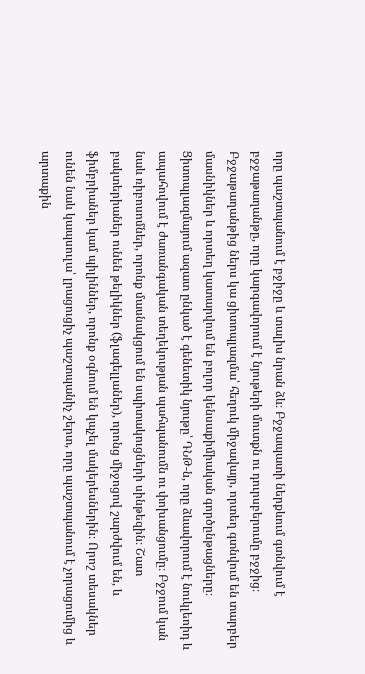որը պաշտպանում է բջիջը և տալիս նրան ձև։ Բջջապատի ներքևում գտնվում է բջջաթաղանթը, որը կարգավորում է նյութերի մուտքն ու դուրսբերումը բջջից։ Բջջաթաղանթից ներս կա ցիտոպլազմա՝ հեղուկ միջավայր, որտեղ գտնվում են տարբեր մասնիկներ և որտեղ կատարվում են բոլոր կենսաքիմիական գործընթացները։ Ցիտոպլազմայում ազատ ընկած է գենետիկ նյութը՝ ԴՆԹ-ն, որը ձևավորում է նուկլեոիդ և ապահովում է ժառանգական տեղեկության պահպանումն ու փոխանցումը։ Բջջում կան նաև ռիբոսոմներ, որոնք մասնակցում են սպիտակուցների սինթեզին։ Շատ բակտերիաներ ունեն թելիկներ (ֆլագելլաներ), որոնց միջոցով շարժվում են, և ֆիմբրիաներ կամ պիլիններ, որոնք օգնում են կպչել մակերեսներին։ Որոշ տեսակներ ունեն նաև կապսուլա՝ լրացուցիչ պաշտպանիչ շերտ, որը պաշտպանում է չորացումից և արտաքին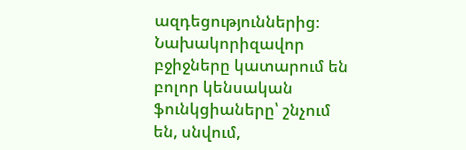ազդեցություններից։ Նախակորիզավոր բջիջները կատարում են բոլոր կենսական ֆունկցիաները՝ շնչում են, սնվում,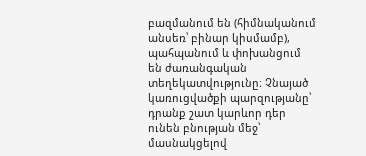բազմանում են (հիմնականում անսեռ՝ բինար կիսմամբ), պահպանում և փոխանցում են ժառանգական տեղեկատվությունը։ Չնայած կառուցվածքի պարզությանը՝ դրանք շատ կարևոր դեր ունեն բնության մեջ՝ մասնակցելով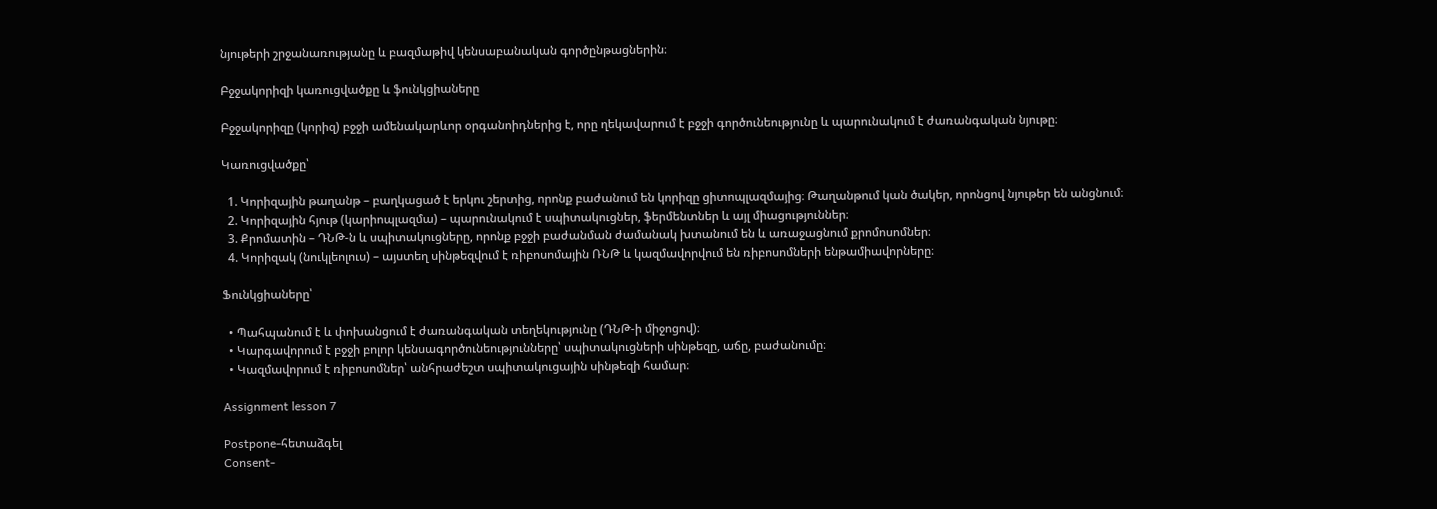նյութերի շրջանառությանը և բազմաթիվ կենսաբանական գործընթացներին։

Բջջակորիզի կառուցվածքը և ֆունկցիաները

Բջջակորիզը (կորիզ) բջջի ամենակարևոր օրգանոիդներից է, որը ղեկավարում է բջջի գործունեությունը և պարունակում է ժառանգական նյութը։

Կառուցվածքը՝

  1. Կորիզային թաղանթ – բաղկացած է երկու շերտից, որոնք բաժանում են կորիզը ցիտոպլազմայից։ Թաղանթում կան ծակեր, որոնցով նյութեր են անցնում։
  2. Կորիզային հյութ (կարիոպլազմա) – պարունակում է սպիտակուցներ, ֆերմենտներ և այլ միացություններ։
  3. Քրոմատին – ԴՆԹ-ն և սպիտակուցները, որոնք բջջի բաժանման ժամանակ խտանում են և առաջացնում քրոմոսոմներ։
  4. Կորիզակ (նուկլեոլուս) – այստեղ սինթեզվում է ռիբոսոմային ՌՆԹ և կազմավորվում են ռիբոսոմների ենթամիավորները։

Ֆունկցիաները՝

  • Պահպանում է և փոխանցում է ժառանգական տեղեկությունը (ԴՆԹ-ի միջոցով)։
  • Կարգավորում է բջջի բոլոր կենսագործունեությունները՝ սպիտակուցների սինթեզը, աճը, բաժանումը։
  • Կազմավորում է ռիբոսոմներ՝ անհրաժեշտ սպիտակուցային սինթեզի համար։

Assignment lesson 7

Postpone-հետաձգել
Consent-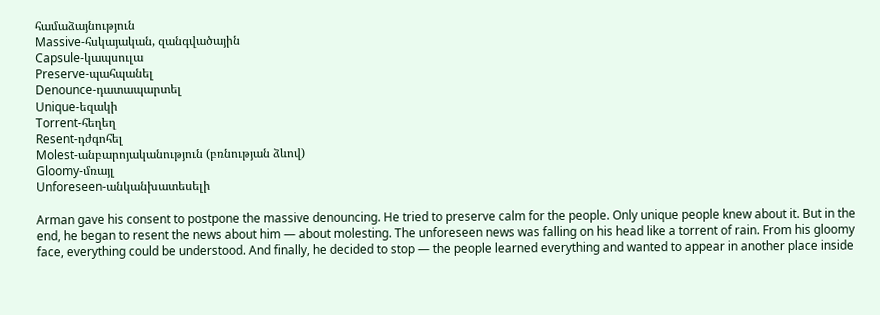համաձայնություն
Massive-հսկայական, զանգվածային
Capsule-կապսուլա
Preserve-պահպանել
Denounce-դատապարտել
Unique-եզակի
Torrent-հեղեղ
Resent-դժգոհել
Molest-անբարոյականություն (բռնության ձևով)
Gloomy-մռայլ
Unforeseen-անկանխատեսելի

Arman gave his consent to postpone the massive denouncing. He tried to preserve calm for the people. Only unique people knew about it. But in the end, he began to resent the news about him — about molesting. The unforeseen news was falling on his head like a torrent of rain. From his gloomy face, everything could be understood. And finally, he decided to stop — the people learned everything and wanted to appear in another place inside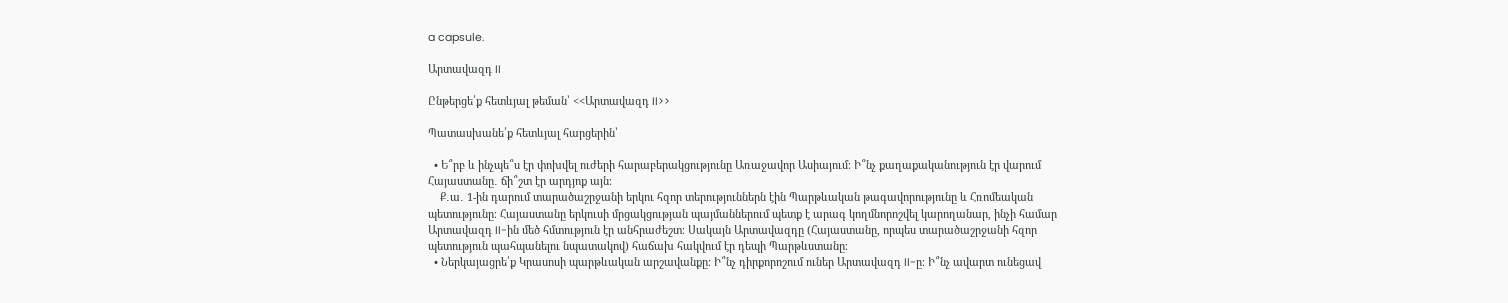a capsule.

Արտավազդ II

Ընթերցե՛ք հետևյալ թեման՝ <<Արտավազդ II>>

Պատասխանե՛ք հետևյալ հարցերին՝

  • Ե՞րբ և ինչպե՞ս էր փոխվել ուժերի հարաբերակցությունը Առաջավոր Ասիայում։ Ի՞նչ քաղաքականություն էր վարում Հայաստանը․ ճի՞շտ էր արդյոք այն։
    Ք․ա․ 1-ին դարում տարածաշրջանի երկու հզոր տերություններն էին Պարթևական թագավորությունը և Հռոմեական պետությունը։ Հայաստանը երկուսի մրցակցության պայմաններում պետք է արագ կողմնորոշվել կարողանար, ինչի համար Արտավազդ II-ին մեծ հմտություն էր անհրաժեշտ։ Սակայն Արտավազդը (Հայաստանը, որպես տարածաշրջանի հզոր պետություն պահպանելու նպատակով) հաճախ հակվում էր դեպի Պարթևստանը։
  • Ներկայացրե՛ք Կրասոսի պարթևական արշավանքը։ Ի՞նչ դիրքորոշում ուներ Արտավազդ II-ը։ Ի՞նչ ավարտ ունեցավ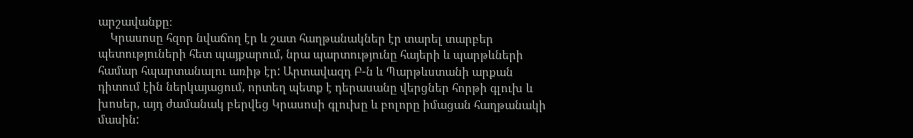արշավանքը։
    Կրասոսը հզոր նվաճող էր և շատ հաղթանակներ էր տարել տարբեր պետություների հետ պայքարում, նրա պարտությունը հայերի և պարթևների համար հպարտանալու առիթ էր: Արտավազդ Բ-ն և Պարթևստանի արքան դիտում էին ներկայացում, որտեղ պետք է դերասանը վերցներ հորթի գլուխ և խոսեր, այդ ժամանակ բերվեց Կրասոսի գլուխը և բոլորը իմացան հաղթանակի մասին: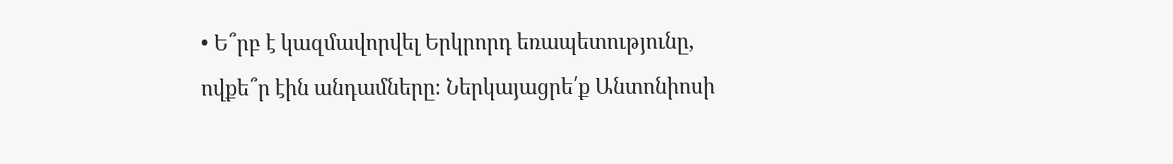• Ե՞րբ է կազմավորվել Երկրորդ եռապետությունը, ովքե՞ր էին անդամները։ Ներկայացրե՛ք Անտոնիոսի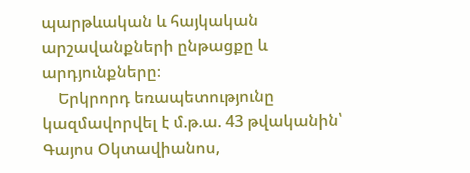պարթևական և հայկական արշավանքների ընթացքը և արդյունքները։
    Երկրորդ եռապետությունը կազմավորվել է մ.թ.ա. 43 թվականին՝ Գայոս Օկտավիանոս,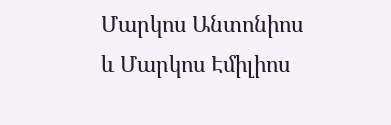Մարկոս Անտոնիոս և Մարկոս Էմիլիոս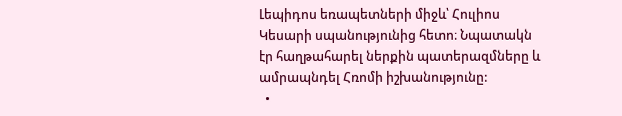Լեպիդոս եռապետների միջև՝ Հուլիոս Կեսարի սպանությունից հետո։ Նպատակն էր հաղթահարել ներքին պատերազմները և ամրապնդել Հռոմի իշխանությունը:
  •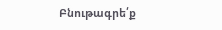Բնութագրե՛ք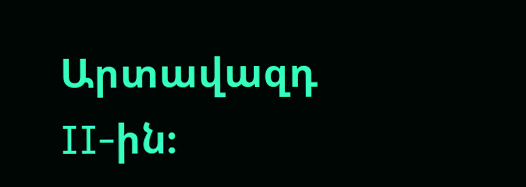Արտավազդ II-ին։